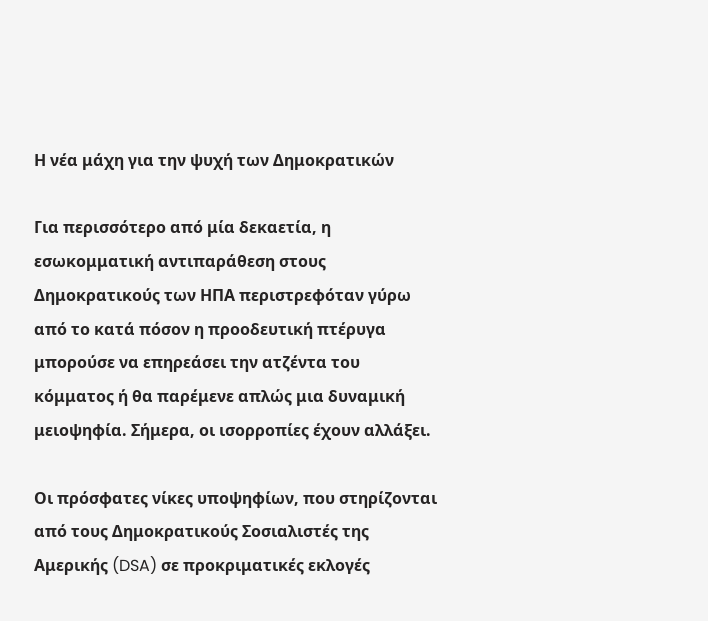Η νέα μάχη για την ψυχή των Δημοκρατικών

Για περισσότερο από μία δεκαετία, η εσωκομματική αντιπαράθεση στους Δημοκρατικούς των ΗΠΑ περιστρεφόταν γύρω από το κατά πόσον η προοδευτική πτέρυγα μπορούσε να επηρεάσει την ατζέντα του κόμματος ή θα παρέμενε απλώς μια δυναμική μειοψηφία. Σήμερα, οι ισορροπίες έχουν αλλάξει.

Οι πρόσφατες νίκες υποψηφίων, που στηρίζονται από τους Δημοκρατικούς Σοσιαλιστές της Αμερικής (DSA) σε προκριματικές εκλογές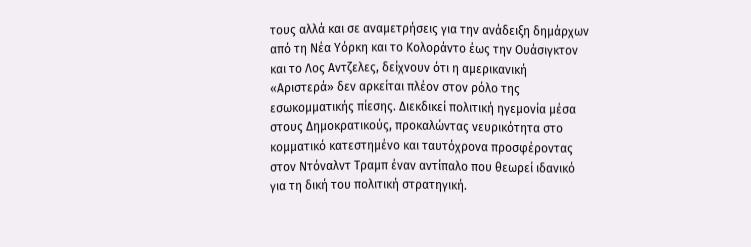τους αλλά και σε αναμετρήσεις για την ανάδειξη δημάρχων από τη Νέα Υόρκη και το Κολοράντο έως την Ουάσιγκτον και το Λος Αντζελες, δείχνουν ότι η αμερικανική «Αριστερά» δεν αρκείται πλέον στον ρόλο της εσωκομματικής πίεσης. Διεκδικεί πολιτική ηγεμονία μέσα στους Δημοκρατικούς, προκαλώντας νευρικότητα στο κομματικό κατεστημένο και ταυτόχρονα προσφέροντας στον Ντόναλντ Τραμπ έναν αντίπαλο που θεωρεί ιδανικό για τη δική του πολιτική στρατηγική.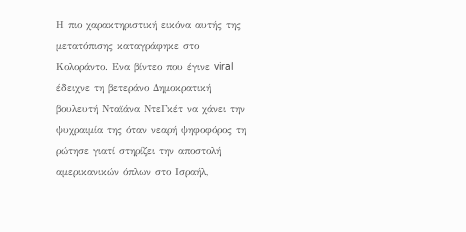Η πιο χαρακτηριστική εικόνα αυτής της μετατόπισης καταγράφηκε στο Κολοράντο. Ενα βίντεο που έγινε viral έδειχνε τη βετεράνο Δημοκρατική βουλευτή Νταϊάνα ΝτεΓκέτ να χάνει την ψυχραιμία της όταν νεαρή ψηφοφόρος τη ρώτησε γιατί στηρίζει την αποστολή αμερικανικών όπλων στο Ισραήλ,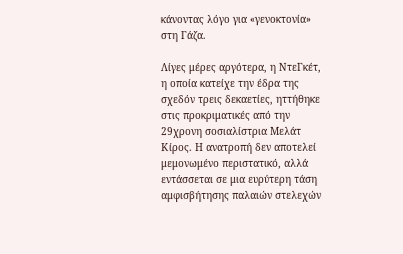κάνοντας λόγο για «γενοκτονία» στη Γάζα.

Λίγες μέρες αργότερα, η ΝτεΓκέτ, η οποία κατείχε την έδρα της σχεδόν τρεις δεκαετίες, ηττήθηκε στις προκριματικές από την 29χρονη σοσιαλίστρια Μελάτ Κίρος. Η ανατροπή δεν αποτελεί μεμονωμένο περιστατικό, αλλά εντάσσεται σε μια ευρύτερη τάση αμφισβήτησης παλαιών στελεχών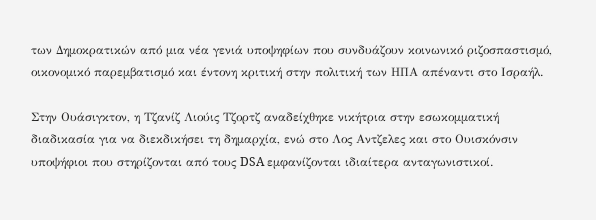των Δημοκρατικών από μια νέα γενιά υποψηφίων που συνδυάζουν κοινωνικό ριζοσπαστισμό, οικονομικό παρεμβατισμό και έντονη κριτική στην πολιτική των ΗΠΑ απέναντι στο Ισραήλ.

Στην Ουάσιγκτον, η Τζανίζ Λιούις Τζορτζ αναδείχθηκε νικήτρια στην εσωκομματική διαδικασία για να διεκδικήσει τη δημαρχία, ενώ στο Λος Αντζελες και στο Ουισκόνσιν υποψήφιοι που στηρίζονται από τους DSA εμφανίζονται ιδιαίτερα ανταγωνιστικοί.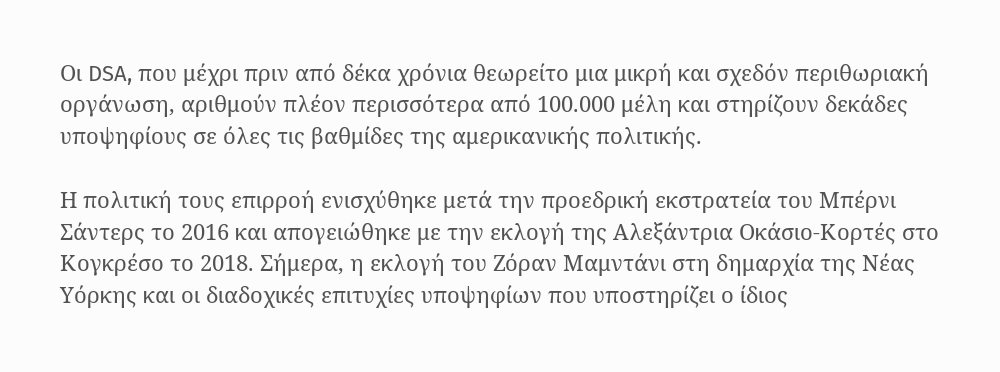Οι DSA, που μέχρι πριν από δέκα χρόνια θεωρείτο μια μικρή και σχεδόν περιθωριακή οργάνωση, αριθμούν πλέον περισσότερα από 100.000 μέλη και στηρίζουν δεκάδες υποψηφίους σε όλες τις βαθμίδες της αμερικανικής πολιτικής.

Η πολιτική τους επιρροή ενισχύθηκε μετά την προεδρική εκστρατεία του Μπέρνι Σάντερς το 2016 και απογειώθηκε με την εκλογή της Αλεξάντρια Οκάσιο-Κορτές στο Κογκρέσο το 2018. Σήμερα, η εκλογή του Ζόραν Μαμντάνι στη δημαρχία της Νέας Υόρκης και οι διαδοχικές επιτυχίες υποψηφίων που υποστηρίζει ο ίδιος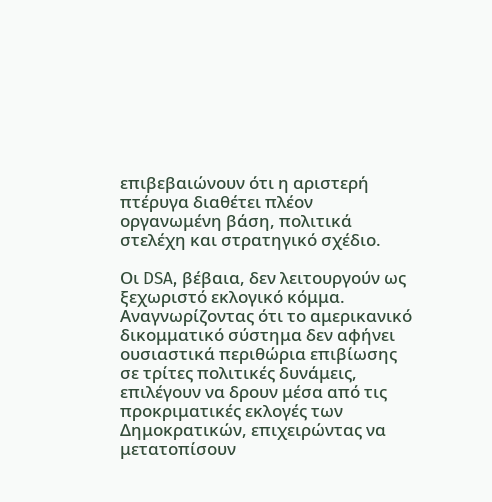επιβεβαιώνουν ότι η αριστερή πτέρυγα διαθέτει πλέον οργανωμένη βάση, πολιτικά στελέχη και στρατηγικό σχέδιο.

Οι DSA, βέβαια, δεν λειτουργούν ως ξεχωριστό εκλογικό κόμμα. Αναγνωρίζοντας ότι το αμερικανικό δικομματικό σύστημα δεν αφήνει ουσιαστικά περιθώρια επιβίωσης σε τρίτες πολιτικές δυνάμεις, επιλέγουν να δρουν μέσα από τις προκριματικές εκλογές των Δημοκρατικών, επιχειρώντας να μετατοπίσουν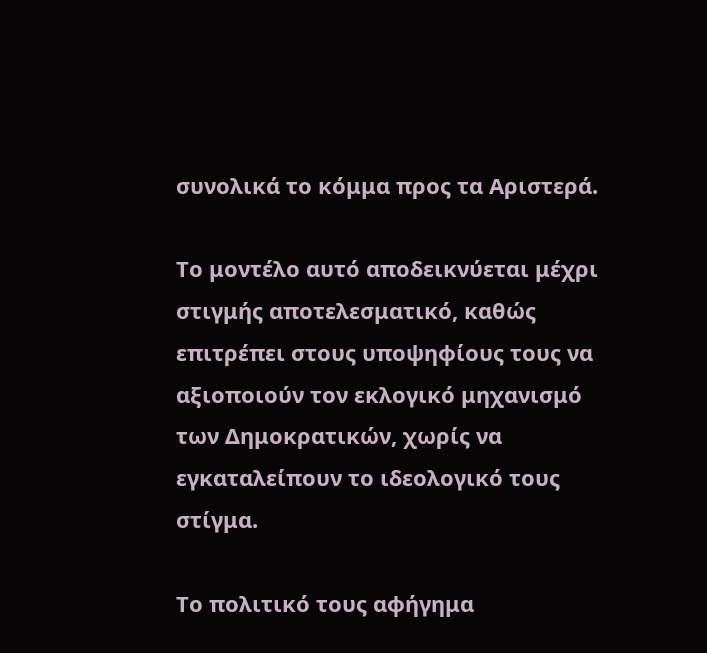συνολικά το κόμμα προς τα Αριστερά.

Το μοντέλο αυτό αποδεικνύεται μέχρι στιγμής αποτελεσματικό, καθώς επιτρέπει στους υποψηφίους τους να αξιοποιούν τον εκλογικό μηχανισμό των Δημοκρατικών, χωρίς να εγκαταλείπουν το ιδεολογικό τους στίγμα.

Το πολιτικό τους αφήγημα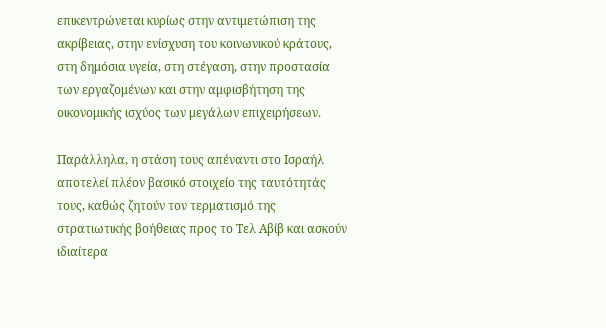επικεντρώνεται κυρίως στην αντιμετώπιση της ακρίβειας, στην ενίσχυση του κοινωνικού κράτους, στη δημόσια υγεία, στη στέγαση, στην προστασία των εργαζομένων και στην αμφισβήτηση της οικονομικής ισχύος των μεγάλων επιχειρήσεων.

Παράλληλα, η στάση τους απέναντι στο Ισραήλ αποτελεί πλέον βασικό στοιχείο της ταυτότητάς τους, καθώς ζητούν τον τερματισμό της στρατιωτικής βοήθειας προς το Τελ Αβίβ και ασκούν ιδιαίτερα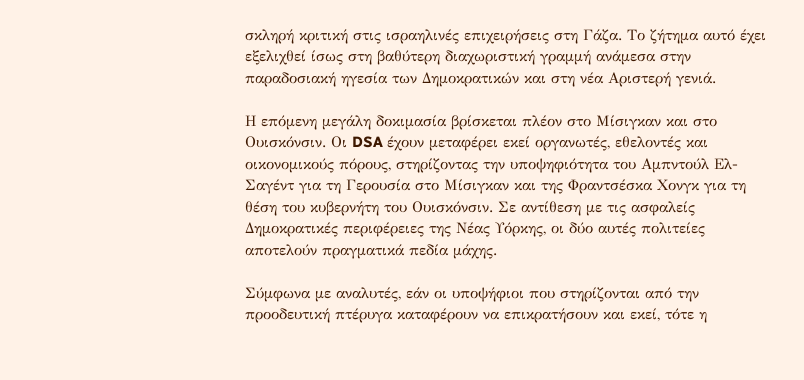σκληρή κριτική στις ισραηλινές επιχειρήσεις στη Γάζα. Το ζήτημα αυτό έχει εξελιχθεί ίσως στη βαθύτερη διαχωριστική γραμμή ανάμεσα στην παραδοσιακή ηγεσία των Δημοκρατικών και στη νέα Αριστερή γενιά.

Η επόμενη μεγάλη δοκιμασία βρίσκεται πλέον στο Μίσιγκαν και στο Ουισκόνσιν. Οι DSA έχουν μεταφέρει εκεί οργανωτές, εθελοντές και οικονομικούς πόρους, στηρίζοντας την υποψηφιότητα του Αμπντούλ Ελ-Σαγέντ για τη Γερουσία στο Μίσιγκαν και της Φραντσέσκα Χονγκ για τη θέση του κυβερνήτη του Ουισκόνσιν. Σε αντίθεση με τις ασφαλείς Δημοκρατικές περιφέρειες της Νέας Υόρκης, οι δύο αυτές πολιτείες αποτελούν πραγματικά πεδία μάχης.

Σύμφωνα με αναλυτές, εάν οι υποψήφιοι που στηρίζονται από την προοδευτική πτέρυγα καταφέρουν να επικρατήσουν και εκεί, τότε η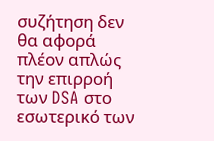συζήτηση δεν θα αφορά πλέον απλώς την επιρροή των DSA στο εσωτερικό των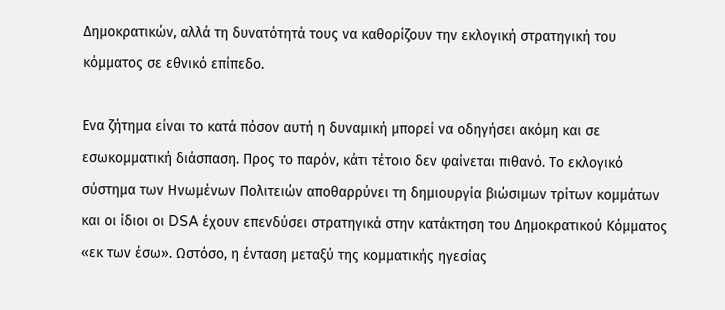Δημοκρατικών, αλλά τη δυνατότητά τους να καθορίζουν την εκλογική στρατηγική του κόμματος σε εθνικό επίπεδο.

Ενα ζήτημα είναι το κατά πόσον αυτή η δυναμική μπορεί να οδηγήσει ακόμη και σε εσωκομματική διάσπαση. Προς το παρόν, κάτι τέτοιο δεν φαίνεται πιθανό. Το εκλογικό σύστημα των Ηνωμένων Πολιτειών αποθαρρύνει τη δημιουργία βιώσιμων τρίτων κομμάτων και οι ίδιοι οι DSA έχουν επενδύσει στρατηγικά στην κατάκτηση του Δημοκρατικού Κόμματος «εκ των έσω». Ωστόσο, η ένταση μεταξύ της κομματικής ηγεσίας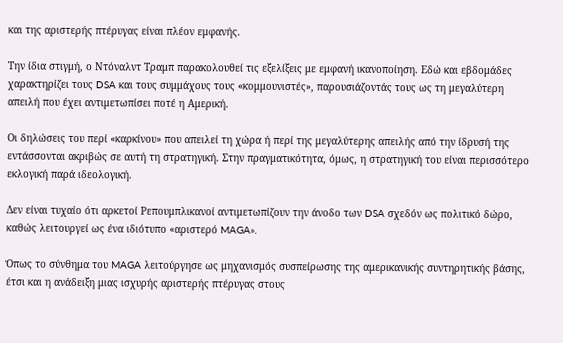και της αριστερής πτέρυγας είναι πλέον εμφανής.

Την ίδια στιγμή, ο Ντόναλντ Τραμπ παρακολουθεί τις εξελίξεις με εμφανή ικανοποίηση. Εδώ και εβδομάδες χαρακτηρίζει τους DSA και τους συμμάχους τους «κομμουνιστές», παρουσιάζοντάς τους ως τη μεγαλύτερη απειλή που έχει αντιμετωπίσει ποτέ η Αμερική.

Οι δηλώσεις του περί «καρκίνου» που απειλεί τη χώρα ή περί της μεγαλύτερης απειλής από την ίδρυσή της εντάσσονται ακριβώς σε αυτή τη στρατηγική. Στην πραγματικότητα, όμως, η στρατηγική του είναι περισσότερο εκλογική παρά ιδεολογική.

Δεν είναι τυχαίο ότι αρκετοί Ρεπουμπλικανοί αντιμετωπίζουν την άνοδο των DSA σχεδόν ως πολιτικό δώρο, καθώς λειτουργεί ως ένα ιδιότυπο «αριστερό MAGA».

Όπως το σύνθημα του MAGA λειτούργησε ως μηχανισμός συσπείρωσης της αμερικανικής συντηρητικής βάσης, έτσι και η ανάδειξη μιας ισχυρής αριστερής πτέρυγας στους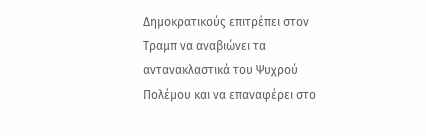Δημοκρατικούς επιτρέπει στον Τραμπ να αναβιώνει τα αντανακλαστικά του Ψυχρού Πολέμου και να επαναφέρει στο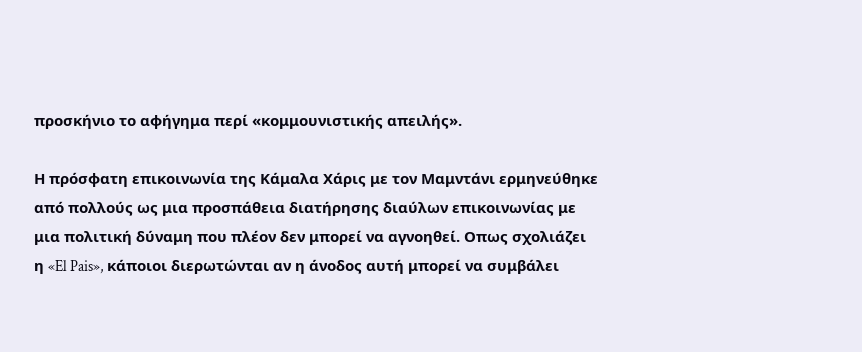προσκήνιο το αφήγημα περί «κομμουνιστικής απειλής».

Η πρόσφατη επικοινωνία της Κάμαλα Χάρις με τον Μαμντάνι ερμηνεύθηκε από πολλούς ως μια προσπάθεια διατήρησης διαύλων επικοινωνίας με μια πολιτική δύναμη που πλέον δεν μπορεί να αγνοηθεί. Οπως σχολιάζει η «El Pais», κάποιοι διερωτώνται αν η άνοδος αυτή μπορεί να συμβάλει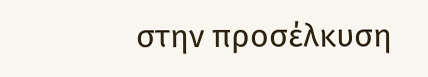στην προσέλκυση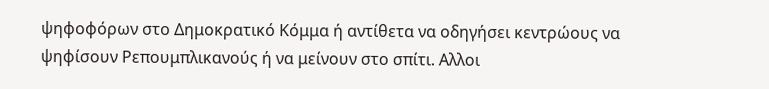ψηφοφόρων στο Δημοκρατικό Κόμμα ή αντίθετα να οδηγήσει κεντρώους να ψηφίσουν Ρεπουμπλικανούς ή να μείνουν στο σπίτι. Αλλοι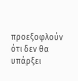προεξοφλούν ότι δεν θα υπάρξει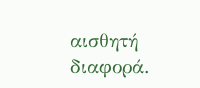αισθητή διαφορά.